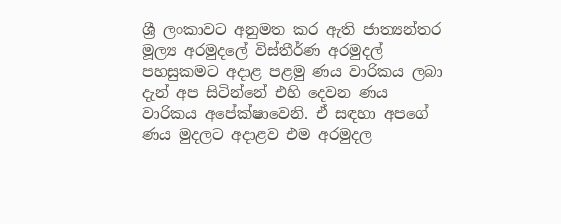ශ්‍රී ලංකාවට අනුමත කර ඇති ජාත්‍යන්තර මූල්‍ය අරමුදලේ විස්තීර්ණ අරමුදල් පහසුකමට අදාළ පළමු ණය වාරිකය ලබා දැන් අප සිටින්නේ එහි දෙවන ණය වාරිකය අපේක්ෂාවෙනි. ඒ සඳහා අපගේ ණය මුදලට අදාළව එම අරමුදල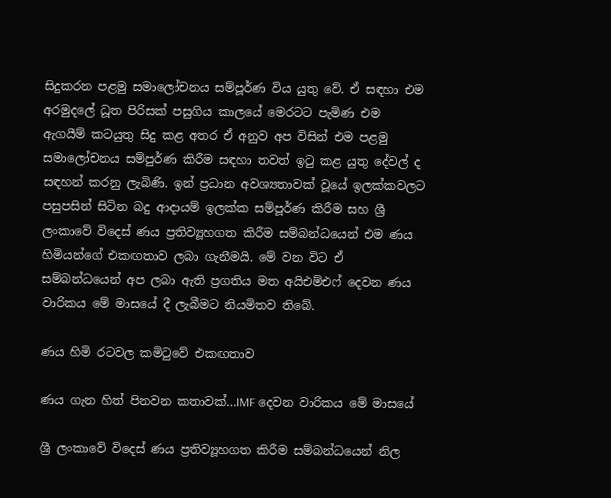සිදුකරන පළමු සමාලෝචනය සම්පූර්ණ විය යුතු වේ. ඒ සඳහා එම අරමුදලේ ධූත පිරිසක් පසුගිය කාලයේ මෙරටට පැමිණ එම ඇගයීම් කටයුතු සිදු කළ අතර ඒ අනුව අප විසින් එම පළමු සමාලෝචනය සම්පුර්ණ කිරීම සඳහා තවත් ඉටු කළ යුතු දේවල් ද සඳහන් කරනු ලැබිණි. ඉන් ප්‍රධාන අවශ්‍යතාවක් වූයේ ඉලක්කවලට පසුපසින් සිටින බදු ආදායම් ඉලක්ක සම්පූර්ණ කිරීම සහ ශ්‍රී ලංකාවේ විදෙස් ණය ප්‍රතිව්‍යූහගත කිරීම සම්බන්ධයෙන් එම ණය හිමියන්ගේ එකඟතාව ලබා ගැනීමයි. මේ වන විට ඒ සම්බන්ධයෙන් අප ලබා ඇති ප්‍රගතිය මත අයිඑම්එෆ් දෙවන ණය වාරිකය මේ මාසයේ දී ලැබීමට නියමිතව තිබේ.

ණය හිමි රටවල කමිටුවේ එකඟතාව

ණය ගැන හිත් පිනවන කතාවක්…IMF දෙවන වාරිකය මේ මාසයේ

ශ්‍රී ලංකාවේ විදෙස් ණය ප්‍රතිව්‍යූහගත කිරීම සම්බන්ධයෙන් නිල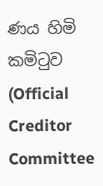ණය හිමි කමිටුව (Official Creditor Committee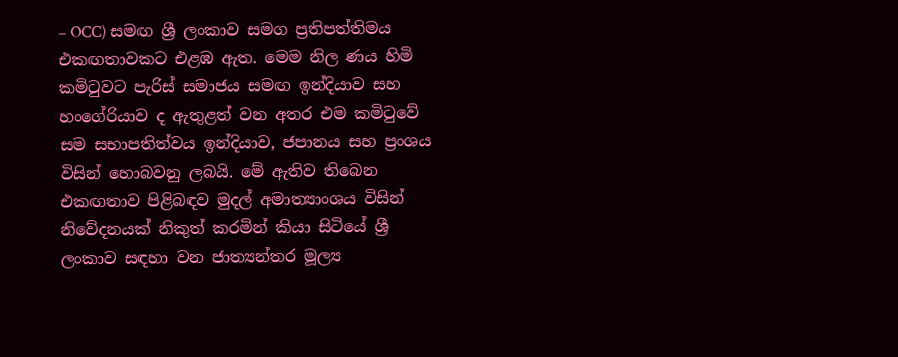– OCC) සමඟ ශ්‍රී ලංකාව සමග ප්‍රතිපත්තිමය එකඟතාවකට එළඹ ඇත. මෙම නිල ණය හිමි කමිටුවට පැරිස් සමාජය සමඟ ඉන්දියාව සහ හංගේරියාව ද ඇතුළත් වන අතර එම කමිටුවේ සම සභාපතිත්වය ඉන්දියාව, ජපානය සහ ප්‍රංශය විසින් හොබවනු ලබයි. මේ ඇතිව තිබෙන එකඟතාව පිළිබඳව මුදල් අමාත්‍යාංශය විසින් නිවේදනයක් නිකුත් කරමින් කියා සිටියේ ශ්‍රී ලංකාව සඳහා වන ජාත්‍යන්තර මූල්‍ය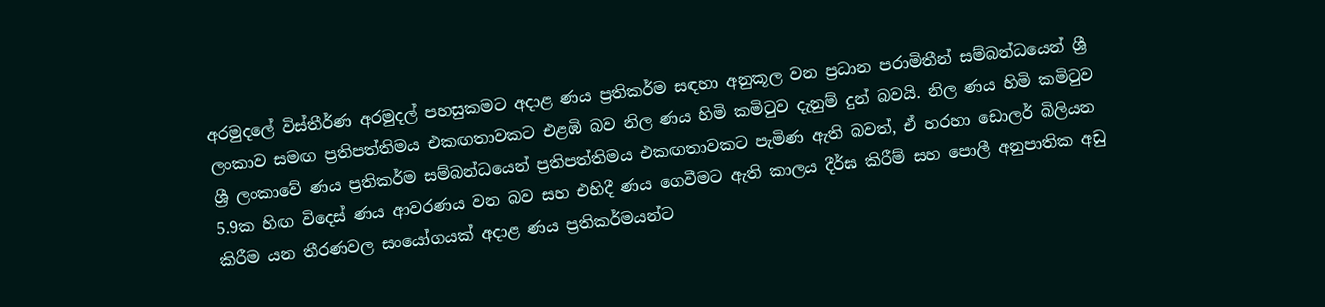අරමුදලේ විස්තීර්ණ අරමුදල් පහසුකමට අදාළ ණය ප්‍රතිකර්ම සඳහා අනුකූල වන ප්‍රධාන පරාමිතීන් සම්බන්ධයෙන් ශ්‍රී ලංකාව සමඟ ප්‍රතිපත්තිමය එකඟතාවකට එළඹි බව නිල ණය හිමි කමිටුව දැනුම් දුන් බවයි. නිල ණය හිමි කමිටුව ශ්‍රී ලංකාවේ ණය ප්‍රතිකර්ම සම්බන්ධයෙන් ප්‍රතිපත්තිමය එකඟතාවකට පැමිණ ඇති බවත්, ඒ හරහා ඩොලර් බිලියන 5.9ක හිඟ විදෙස් ණය ආවරණය වන බව සහ එහිදී ණය ගෙවීමට ඇති කාලය දීර්ඝ කිරීම් සහ පොලී අනුපාතික අඩු කිරීම යන තීරණවල සංයෝගයක් අදාළ ණය ප්‍රතිකර්මයන්ට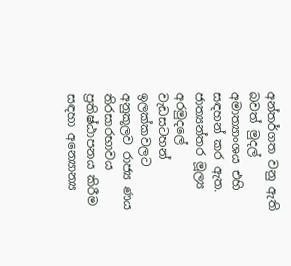අන්තර්ගත වනු ඇති බවත් මුදල් අමාත්‍යාංශය එහි සඳහන් කර ඇත. ජාත්‍යන්තර මූල්‍ය අරමුදලේ වැඩසටහන් ඉලක්කවලට අනුකූලව රාජ්‍ය ණය තිරසාරභාවය ප්‍රතිෂ්ඨාපනය කිරීම සඳහා අන්‍යොන්‍ය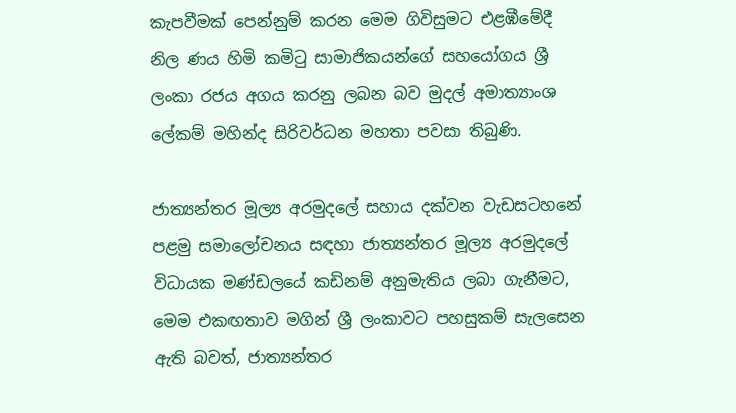කැපවීමක් පෙන්නුම් කරන මෙම ගිවිසුමට එළඹීමේදී නිල ණය හිමි කමිටු සාමාජිකයන්ගේ සහයෝගය ශ්‍රී ලංකා රජය අගය කරනු ලබන බව මුදල් අමාත්‍යාංශ ලේකම් මහින්ද සිරිවර්ධන මහතා පවසා තිබුණි.

ජාත්‍යන්තර මූල්‍ය අරමුදලේ සහාය දක්වන වැඩසටහනේ පළමු සමාලෝචනය සඳහා ජාත්‍යන්තර මූල්‍ය අරමුදලේ විධායක මණ්ඩලයේ කඩිනම් අනුමැතිය ලබා ගැනීමට, මෙම එකඟතාව මගින් ශ්‍රී ලංකාවට පහසුකම් සැලසෙන ඇති බවත්, ජාත්‍යන්තර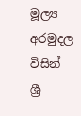මූල්‍ය අරමුදල විසින් ශ්‍රී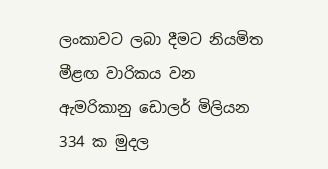ලංකාවට ලබා දීමට නියමිත මීළඟ වාරිකය වන ඇමරිකානු ඩොලර් මිලියන 334 ක මුදල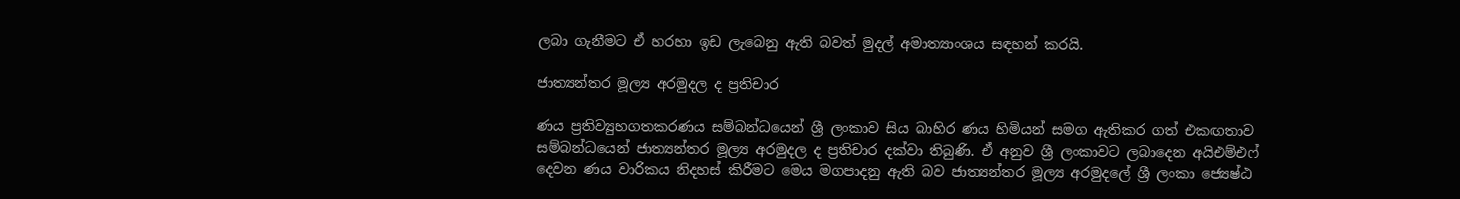ලබා ගැනීමට ඒ හරහා ඉඩ ලැබෙනු ඇති බවත් මුදල් අමාත්‍යාංශය සඳහන් කරයි.

ජාත්‍යන්තර මූල්‍ය අරමුදල ද ප්‍රතිචාර

ණය ප්‍රතිව්‍යුහගතකරණය සම්බන්ධයෙන් ශ්‍රී ලංකාව සිය බාහිර ණය හිමියන් සමග ඇතිකර ගත් එකඟතාව සම්බන්ධයෙන් ජාත්‍යන්තර මූල්‍ය අරමුදල ද ප්‍රතිචාර දක්වා තිබුණි. ඒ අනුව ශ්‍රී ලංකාවට ලබාදෙන අයිඑම්එෆ් දෙවන ණය වාරිකය නිදහස් කිරීමට මෙය මගපාදනු ඇති බව ජාත්‍යන්තර මූල්‍ය අරමුදලේ ශ්‍රී ලංකා ජ්‍යෙෂ්ඨ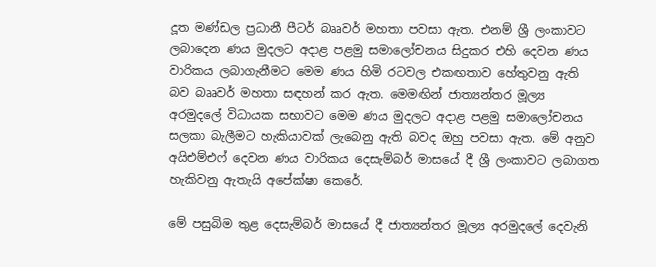දූත මණ්ඩල ප්‍රධානී පීටර් බෲවර් මහතා පවසා ඇත. එනම් ශ්‍රී ලංකාවට ලබාදෙන ණය මුදලට අදාළ පළමු සමාලෝචනය සිදුකර එහි දෙවන ණය වාරිකය ලබාගැනීමට මෙම ණය හිමි රටවල එකඟතාව හේතුවනු ඇති බව බෲවර් මහතා සඳහන් කර ඇත. මෙමඟින් ජාත්‍යන්තර මූල්‍ය අරමුදලේ විධායක සභාවට මෙම ණය මුදලට අදාළ පළමු සමාලෝචනය සලකා බැලීමට හැකියාවක් ලැබෙනු ඇති බවද ඔහු පවසා ඇත. මේ අනුව අයිඑම්එෆ් දෙවන ණය වාරිකය දෙසැම්බර් මාසයේ දී ශ්‍රී ලංකාවට ලබාගත හැකිවනු ඇතැයි අපේක්ෂා කෙරේ.

මේ පසුබිම තුළ දෙසැම්බර් මාසයේ දී ජාත්‍යන්තර මූල්‍ය අරමුදලේ දෙවැනි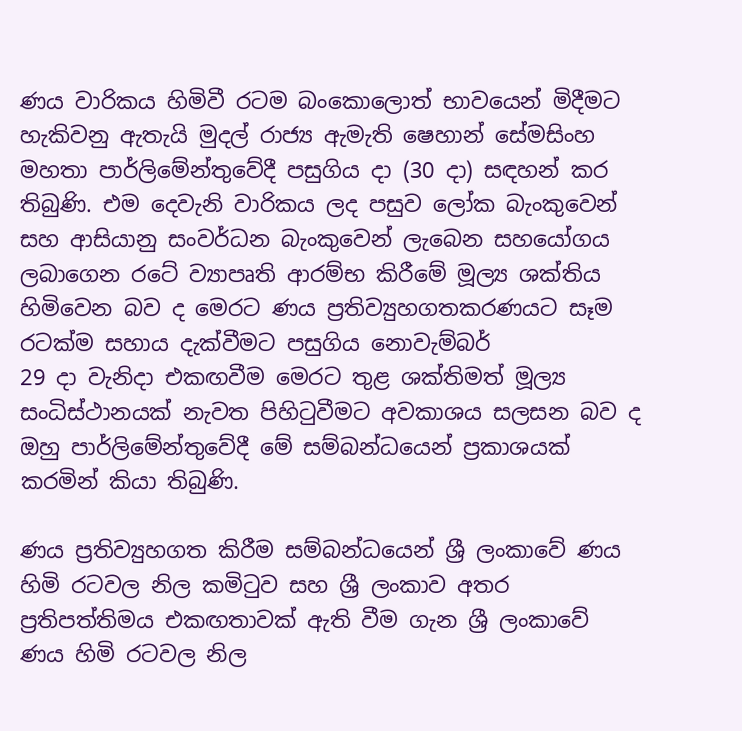ණය වාරිකය හිමිවී රටම බංකොලොත් භාවයෙන් මිදීමට හැකිවනු ඇතැයි මුදල් රාජ්‍ය ඇමැති ෂෙහාන් සේමසිංහ මහතා පාර්ලිමේන්තුවේදී පසුගිය දා (30 දා) සඳහන් කර තිබුණි. එම දෙවැනි වාරිකය ලද පසුව ලෝක බැංකුවෙන් සහ ආසියානු සංවර්ධන බැංකුවෙන් ලැබෙන සහයෝගය ලබාගෙන රටේ ව්‍යාපෘති ආරම්භ කිරීමේ මූල්‍ය ශක්තිය හිමිවෙන බව ද මෙරට ණය ප්‍රතිව්‍යුහගතකරණයට සෑම රටක්ම සහාය දැක්වීමට පසුගිය නොවැම්බර්
29 දා වැනිදා එකඟවීම මෙරට තුළ ශක්තිමත් මූල්‍ය සංධිස්ථානයක් නැවත පිහිටුවීමට අවකාශය සලසන බව ද ඔහු පාර්ලිමේන්තුවේදී මේ සම්බන්ධයෙන් ප්‍රකාශයක් කරමින් කියා තිබුණි.

ණය ප්‍රතිව්‍යුහගත කිරීම සම්බන්ධයෙන් ශ්‍රී ලංකාවේ ණය හිමි රටවල නිල කමිටුව සහ ශ්‍රී ලංකාව අතර ප්‍රතිපත්තිමය එකඟතාවක් ඇති වීම ගැන ශ්‍රී ලංකාවේ ණය හිමි රටවල නිල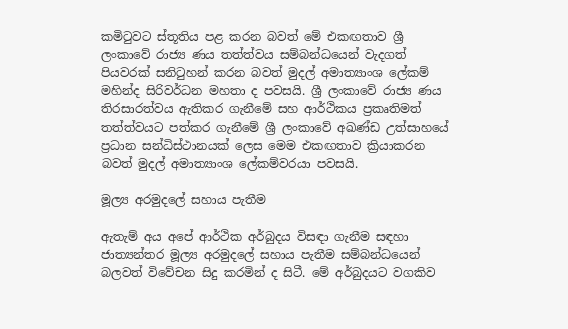කමිටුවට ස්තූතිය පළ කරන බවත් මේ එකඟතාව ශ්‍රී ලංකාවේ රාජ්‍ය ණය තත්ත්වය සම්බන්ධයෙන් වැදගත් පියවරක් සනිටුහන් කරන බවත් මුදල් අමාත්‍යාංශ ලේකම් මහින්ද සිරිවර්ධන මහතා ද පවසයි. ශ්‍රී ලංකාවේ රාජ්‍ය ණය තිරසාරත්වය ඇතිකර ගැනීමේ සහ ආර්ථිකය ප්‍රකෘතිමත් තත්ත්වයට පත්කර ගැනීමේ ශ්‍රී ලංකාවේ අඛණ්ඩ උත්සාහයේ ප්‍රධාන සන්ධිස්ථානයක් ලෙස මෙම එකඟතාව ක්‍රියාකරන බවත් මුදල් අමාත්‍යාංශ ලේකම්වරයා පවසයි.

මූල්‍ය අරමුදලේ සහාය පැතීම

ඇතැම් අය අපේ ආර්ථික අර්බුදය විසඳා ගැනීම සඳහා ජාත්‍යන්තර මූල්‍ය අරමුදලේ සහාය පැතීම සම්බන්ධයෙන් බලවත් විවේචන සිදු කරමින් ද සිටී. මේ අර්බුදයට වගකිව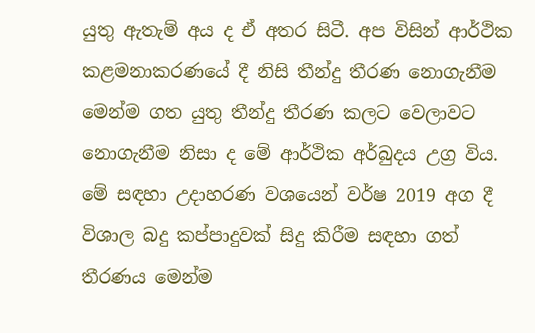යුතු ඇතැම් අය ද ඒ අතර සිටී. අප විසින් ආර්ථික කළමනාකරණයේ දී නිසි තීන්දු තීරණ නොගැනීම මෙන්ම ගත යුතු තීන්දු තීරණ කලට වෙලාවට නොගැනීම නිසා ද මේ ආර්ථික අර්බුදය උග්‍ර විය. මේ සඳහා උදාහරණ වශයෙන් වර්ෂ 2019 අග දී විශාල බදු කප්පාදුවක් සිදු කිරීම සඳහා ගත් තීරණය මෙන්ම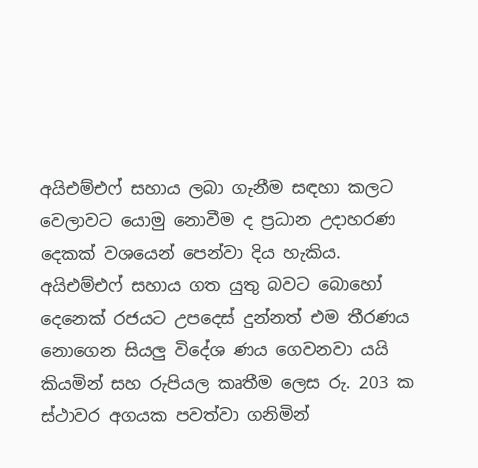අයිඑම්එෆ් සහාය ලබා ගැනීම සඳහා කලට වෙලාවට යොමු නොවීම ද ප්‍රධාන උදාහරණ දෙකක් වශයෙන් පෙන්වා දිය හැකිය. අයිඑම්එෆ් සහාය ගත යුතු බවට බොහෝ දෙනෙක් රජයට උපදෙස් දුන්නත් එම තීරණය නොගෙන සියලු විදේශ ණය ගෙවනවා යයි කියමින් සහ රුපියල කෘතීම ලෙස රු. 203 ක ස්ථාවර අගයක පවත්වා ගනිමින්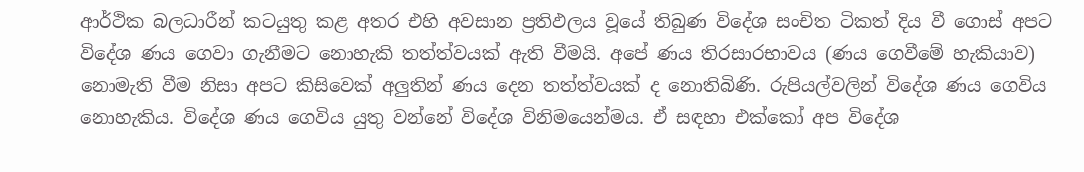ආර්ථික බලධාරීන් කටයුතු කළ අතර එහි අවසාන ප්‍රතිඵලය වූයේ තිබුණ විදේශ සංචිත ටිකත් දිය වී ගොස් අපට විදේශ ණය ගෙවා ගැනීමට නොහැකි තත්ත්වයක් ඇති වීමයි. අපේ ණය තිරසාරභාවය (ණය ගෙවීමේ හැකියාව) නොමැති වීම නිසා අපට කිසිවෙක් අලුතින් ණය දෙන තත්ත්වයක් ද නොතිබිණි. රුපියල්වලින් විදේශ ණය ගෙවිය නොහැකිය. විදේශ ණය ගෙවිය යුතු වන්නේ විදේශ විනිමයෙන්මය. ඒ සඳහා එක්කෝ අප විදේශ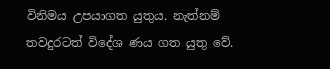විනිමය උපයාගත යුතුය. නැත්නම් තවදුරටත් විදේශ ණය ගත යුතු වේ.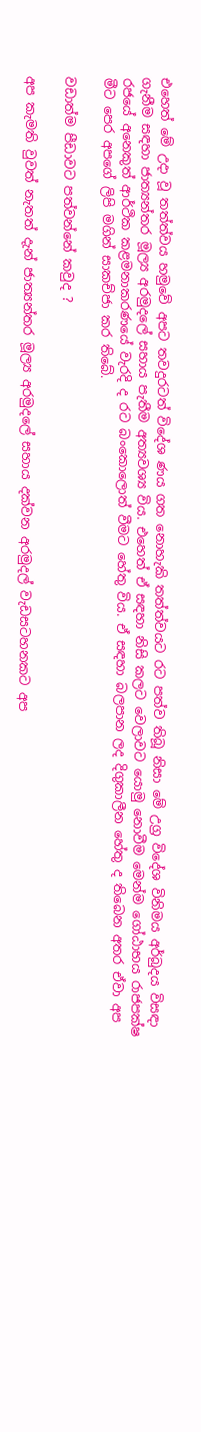එහෙත් මේ උදා වූ තත්ත්වය හමුවේ අපට තවදුරටත් විදේශ ණය ගත නොහැකි තත්ත්වයට රට පත්ව තිබූ නිසා මේ උග්‍ර විදේශ විනිමය අර්බුදය විසඳා ගැනීම සඳහා ජාත්‍යන්තර මූල්‍ය අරමුදලේ සහාය පැතීම අත්‍යවශ්‍ය විය. එහෙත් ඒ සඳහා නිසි කලට වෙලාවට යොමු නොවීම මෙන්ම ගෝඨාභය රාජපක්ෂ රජයේ අනෙකුත් ආර්ථික කළමනාකරණයේ වැරදි ද රට බංකොලොත් වීමට හේතු විය. ඒ සඳහා බලපාන ලද දිගුකාලීන හේතු ද තිබෙන අතර ඒවා අප මීට පෙර අපගේ ලිපි මගින් සාකච්ජා කර තිබේ.

වඩාත්ම පීඩාවට පත්වන්නේ කවුද ?

අප කැමති වුවත් නැතත් දැන් ජාත්‍යන්තර මූල්‍ය අරමුදලේ සහාය දක්වන අරමුදල් වැඩසටහනකට අප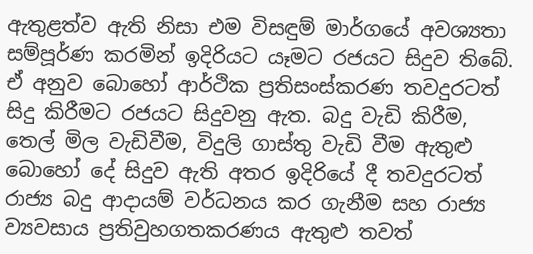ඇතුළත්ව ඇති නිසා එම විසඳුම් මාර්ගයේ අවශ්‍යතා සම්පූර්ණ කරමින් ඉදිරියට යෑමට රජයට සිදුව තිබේ. ඒ අනුව බොහෝ ආර්ථික ප්‍රතිසංස්කරණ තවදුරටත් සිදු කිරීමට රජයට සිදුවනු ඇත. බදු වැඩි කිරීම, තෙල් මිල වැඩිවීම, විදුලි ගාස්තු වැඩි වීම ඇතුළු බොහෝ දේ සිදුව ඇති අතර ඉදිරියේ දී තවදුරටත් රාජ්‍ය බදු ආදායම් වර්ධනය කර ගැනීම සහ රාජ්‍ය ව්‍යවසාය ප්‍රතිවුහගතකරණය ඇතුළු තවත්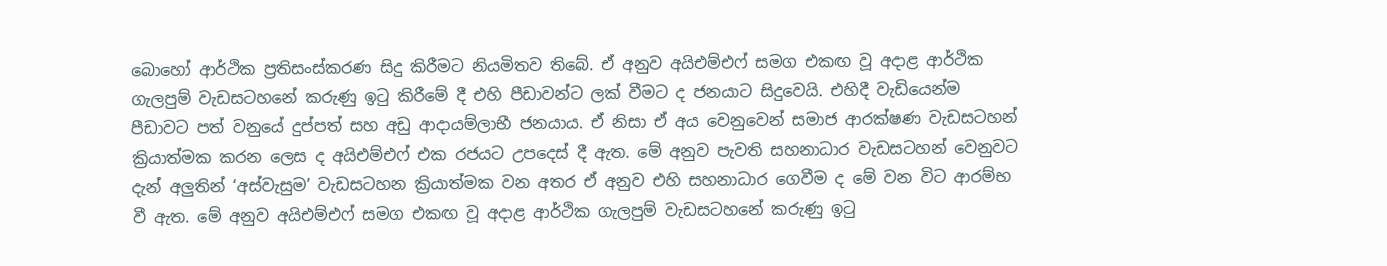බොහෝ ආර්ථික ප්‍රතිසංස්කරණ සිදු කිරීමට නියමිතව තිබේ. ඒ අනුව අයිඑම්එෆ් සමග එකඟ වූ අදාළ ආර්ථික ගැලපුම් වැඩසටහනේ කරුණු ඉටු කිරීමේ දී එහි පීඩාවන්ට ලක් වීමට ද ජනයාට සිදුවෙයි. එහිදී වැඩියෙන්ම පීඩාවට පත් වනුයේ දුප්පත් සහ අඩු ආදායම්ලාභී ජනයාය. ඒ නිසා ඒ අය වෙනුවෙන් සමාජ ආරක්ෂණ වැඩසටහන් ක්‍රියාත්මක කරන ලෙස ද අයිඑම්එෆ් එක රජයට උපදෙස් දී ඇත. මේ අනුව පැවති සහනාධාර වැඩසටහන් වෙනුවට දැන් අලුතින් ‘අස්වැසුම’ වැඩසටහන ක්‍රියාත්මක වන අතර ඒ අනුව එහි සහනාධාර ගෙවීම ද මේ වන විට ආරම්භ වී ඇත. මේ අනුව අයිඑම්එෆ් සමග එකඟ වූ අදාළ ආර්ථික ගැලපුම් වැඩසටහනේ කරුණු ඉටු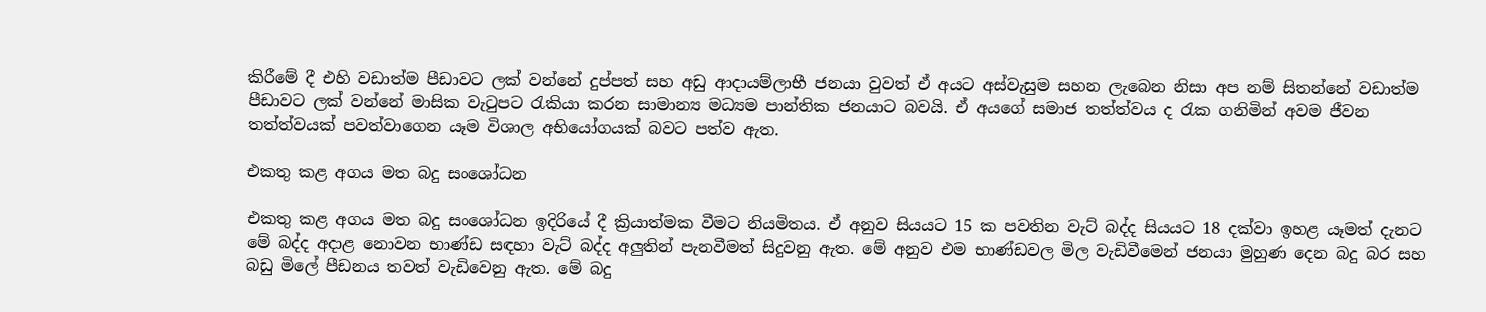කිරීමේ දී එහි වඩාත්ම පීඩාවට ලක් වන්නේ දුප්පත් සහ අඩු ආදායම්ලාභී ජනයා වුවත් ඒ අයට අස්වැසුම සහන ලැබෙන නිසා අප නම් සිතන්නේ වඩාත්ම පීඩාවට ලක් වන්නේ මාසික වැටුපට රැකියා කරන සාමාන්‍ය මධ්‍යම පාන්තික ජනයාට බවයි. ඒ අයගේ සමාජ තත්ත්වය ද රැක ගනිමින් අවම ජීවන තත්ත්වයක් පවත්වාගෙන යෑම විශාල අභියෝගයක් බවට පත්ව ඇත.

එකතු කළ අගය මත බදු සංශෝධන

එකතු කළ අගය මත බදු සංශෝධන ඉදිරියේ දී ක්‍රියාත්මක වීමට නියමිතය. ඒ අනුව සියයට 15 ක පවතින වැට් බද්ද සියයට 18 දක්වා ඉහළ යෑමත් දැනට මේ බද්ද අදාළ නොවන භාණ්ඩ සඳහා වැට් බද්ද අලුතින් පැනවීමත් සිදුවනු ඇත. මේ අනුව එම භාණ්ඩවල මිල වැඩිවීමෙන් ජනයා මුහුණ දෙන බදු බර සහ බඩු මිලේ පීඩනය තවත් වැඩිවෙනු ඇත. මේ බදු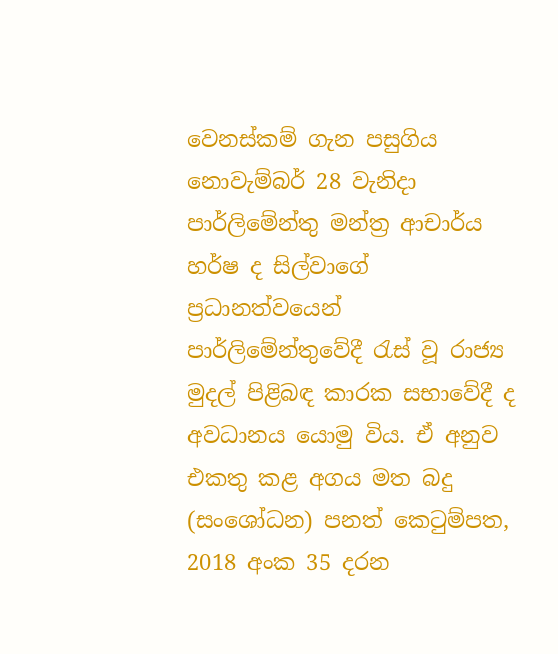වෙනස්කම් ගැන පසුගිය නොවැම්බර් 28 වැනිදා පාර්ලිමේන්තු මන්ත්‍ර ආචාර්ය හර්ෂ ද සිල්වාගේ ප්‍රධානත්වයෙන් පාර්ලිමේන්තුවේදී රැස් වූ රාජ්‍ය මුදල් පිළිබඳ කාරක සභාවේදී ද අවධානය යොමු විය. ඒ අනුව එකතු කළ අගය මත බදු (සංශෝධන) පනත් කෙටුම්පත, 2018 අංක 35 දරන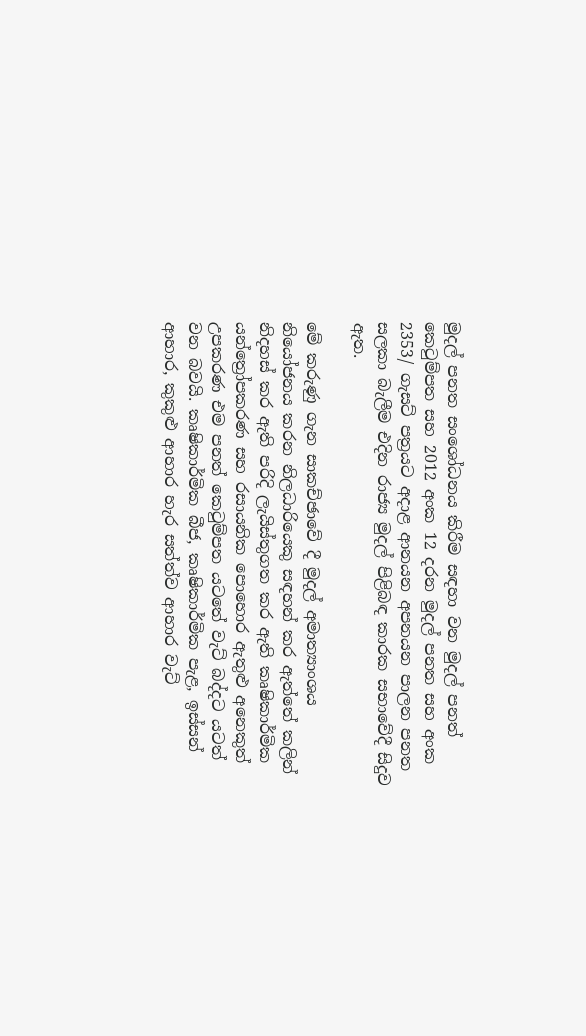මුදල් පනත සංශෝධනය කිරීම සඳහා වන මුදල් පනත් කෙටුම්පත සහ 2012 අංක 12 දරන මුදල් පනත සහ අංක 2353/ ගැසට් පත්‍රයට අදාළ ආනයන අපනයන පාලන පනත සලකා බැලීම එදින රාජ්‍ය මුදල් පිළිබඳ කාරක සභාවේදී සිදුව ඇත.

මේ කරුණු ගැන සාකච්ඡාවේ දී මුදල් අමාත්‍යාංශය නියෝජනය කරන නිලධාරියෙකු සඳහන් කර ඇත්තේ කලින් නිදහස් කර ඇති පරිදි ලැයිස්තුගත කර ඇති කෘෂිකාර්මික යන්ත්‍රෝපකරණ සහ රසායනික පොහොර ඇතුළු අනෙකුත් උපකරණ එම පනත් කෙටුම්පත යටතේ වැට් බද්දට යටත් වන බවයි. කෘෂිකාර්මික බීජ, කෘෂිකාර්මික පැළ, ඉස්සන් ආහාර, කුකුළු ආහාර හැර සත්ත්ව ආහාර වැට්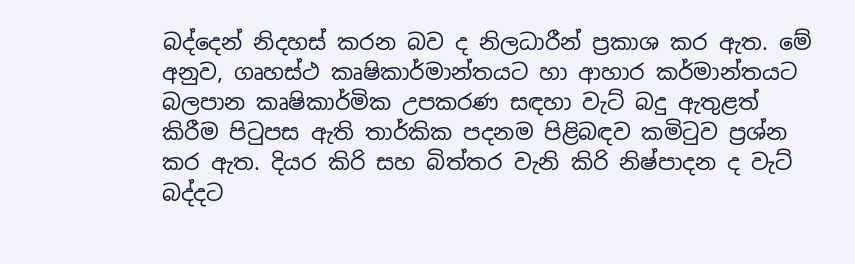බද්දෙන් නිදහස් කරන බව ද නිලධාරීන් ප්‍රකාශ කර ඇත. මේ අනුව, ගෘහස්ථ කෘෂිකාර්මාන්තයට හා ආහාර කර්මාන්තයට බලපාන කෘෂිකාර්මික උපකරණ සඳහා වැට් බදු ඇතුළත් කිරීම පිටුපස ඇති තාර්කික පදනම පිළිබඳව කමිටුව ප්‍රශ්න කර ඇත. දියර කිරි සහ බිත්තර වැනි කිරි නිෂ්පාදන ද වැට් බද්දට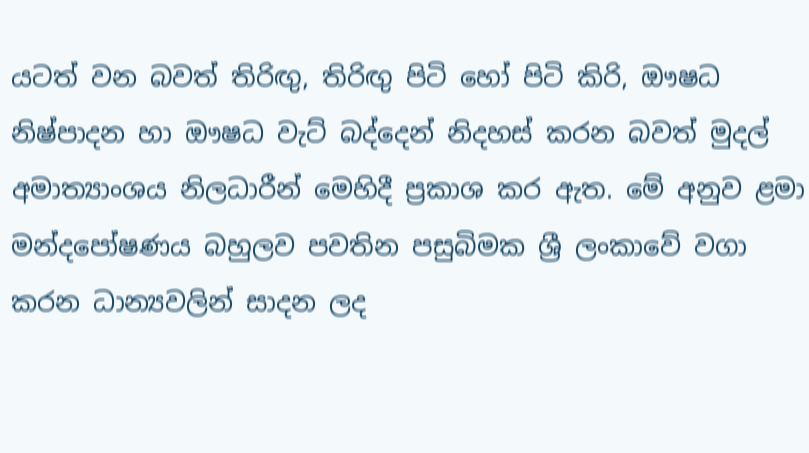යටත් වන බවත් තිරිඟු, තිරිඟු පිටි හෝ පිටි කිරි, ඖෂධ නිෂ්පාදන හා ඖෂධ වැට් බද්දෙන් නිදහස් කරන බවත් මුදල් අමාත්‍යාංශය නිලධාරීන් මෙහිදී ප්‍රකාශ කර ඇත. මේ අනුව ළමා මන්දපෝෂණය බහුලව පවතින පසුබිමක ශ්‍රී ලංකාවේ වගා කරන ධාන්‍යවලින් සාදන ලද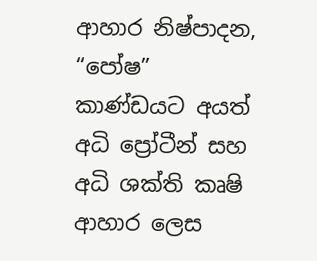ආහාර නිෂ්පාදන, “පෝෂ” කාණ්ඩයට අයත් අධි ප්‍රෝටීන් සහ අධි ශක්ති කෘෂි ආහාර ලෙස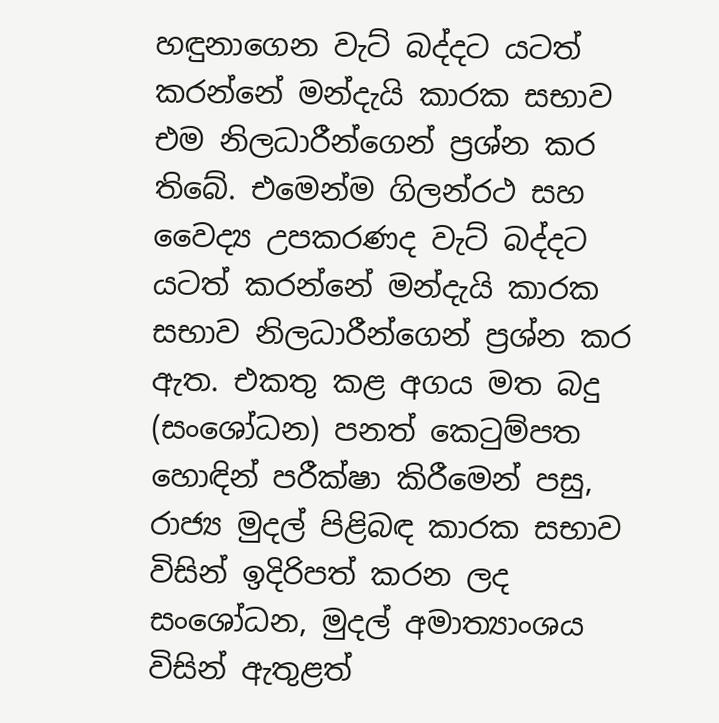හඳුනාගෙන වැට් බද්දට යටත් කරන්නේ මන්දැයි කාරක සභාව එම නිලධාරීන්ගෙන් ප්‍රශ්න කර තිබේ. එමෙන්ම ගිලන්රථ සහ වෛද්‍ය උපකරණද වැට් බද්දට යටත් කරන්නේ මන්දැයි කාරක සභාව නිලධාරීන්ගෙන් ප්‍රශ්න කර ඇත. එකතු කළ අගය මත බදු (සංශෝධන) පනත් කෙටුම්පත හොඳින් පරීක්ෂා කිරීමෙන් පසු, රාජ්‍ය මුදල් පිළිබඳ කාරක සභාව විසින් ඉදිරිපත් කරන ලද සංශෝධන, මුදල් අමාත්‍යාංශය විසින් ඇතුළත්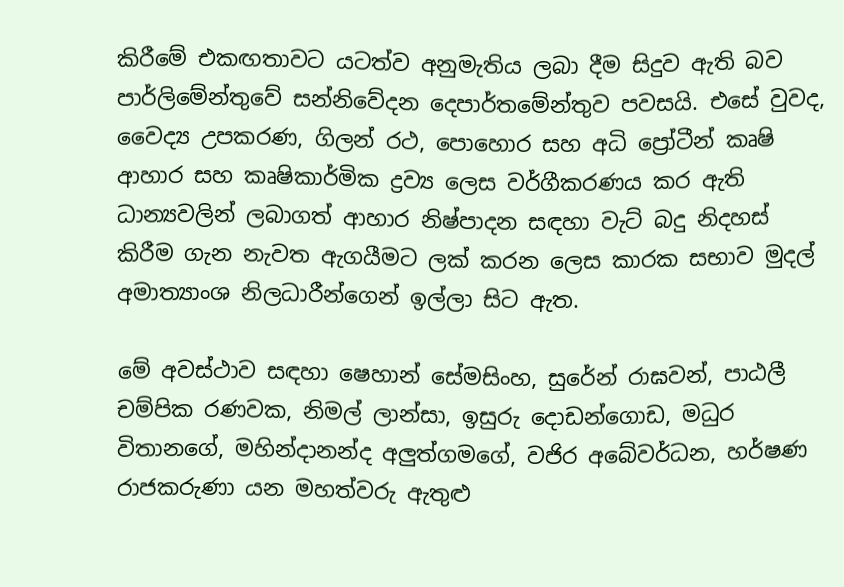කිරීමේ එකඟතාවට යටත්ව අනුමැතිය ලබා දීම සිදුව ඇති බව පාර්ලිමේන්තුවේ සන්නිවේදන දෙපාර්තමේන්තුව පවසයි. එසේ වුවද, වෛද්‍ය උපකරණ, ගිලන් රථ, පොහොර සහ අධි ප්‍රෝටීන් කෘෂි ආහාර සහ කෘෂිකාර්මික ද්‍රව්‍ය ලෙස වර්ගීකරණය කර ඇති ධාන්‍යවලින් ලබාගත් ආහාර නිෂ්පාදන සඳහා වැට් බදු නිදහස් කිරීම ගැන නැවත ඇගයීමට ලක් කරන ලෙස කාරක සභාව මුදල් අමාත්‍යාංශ නිලධාරීන්ගෙන් ඉල්ලා සිට ඇත.

මේ අවස්ථාව සඳහා ෂෙහාන් සේමසිංහ, සුරේන් රාඝවන්, පාඨලී චම්පික රණවක, නිමල් ලාන්සා, ඉසුරු දොඩන්ගොඩ, මධුර විතානගේ, මහින්දානන්ද අලුත්ගමගේ, වජිර අබේවර්ධන, හර්ෂණ රාජකරුණා යන මහත්වරු ඇතුළු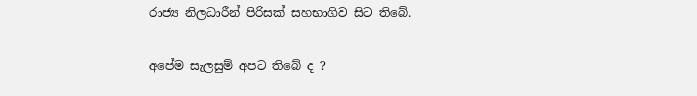රාජ්‍ය නිලධාරීන් පිරිසක් සහභාගිව සිට තිබේ.

අපේම සැලසුම් අපට තිබේ ද ?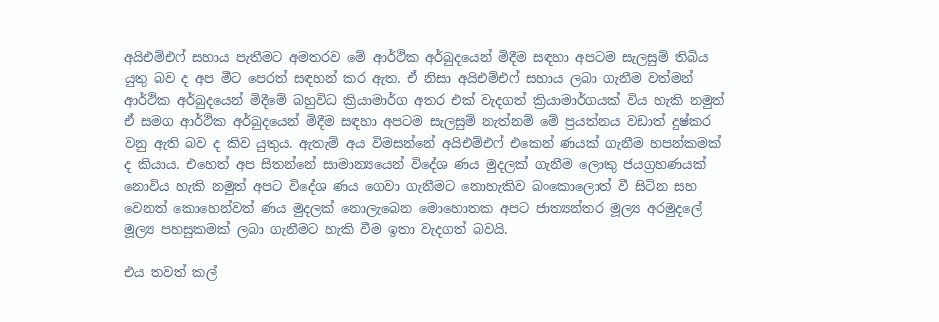අයිඑම්එෆ් සහාය පැතීමට අමතරව මේ ආර්ථික අර්බුදයෙන් මිදීම සඳහා අපටම සැලසුම් තිබිය යුතු බව ද අප මීට පෙරත් සඳහන් කර ඇත. ඒ නිසා අයිඑම්එෆ් සහාය ලබා ගැනීම වත්මන් ආර්ථික අර්බුදයෙන් මිදීමේ බහුවිධ ක්‍රියාමාර්ග අතර එක් වැදගත් ක්‍රියාමාර්ගයක් විය හැකි නමුත් ඒ සමග ආර්ථික අර්බුදයෙන් මිදීම සඳහා අපටම සැලසුම් නැත්නම් මේ ප්‍රයත්නය වඩාත් දුෂ්කර වනු ඇති බව ද කිව යුතුය. ඇතැම් අය විමසන්නේ අයිඑම්එෆ් එකෙන් ණයක් ගැනීම හපන්කමක් ද කියාය. එහෙත් අප සිතන්නේ සාමාන්‍යයෙන් විදේශ ණය මුදලක් ගැනීම ලොකු ජයග්‍රහණයක් නොවිය හැකි නමුත් අපට විදේශ ණය ගෙවා ගැනීමට නොහැකිව බංකොලොත් වී සිටින සහ වෙනත් කොහෙන්වත් ණය මුදලක් නොලැබෙන මොහොතක අපට ජාත්‍යන්තර මූල්‍ය අරමුදලේ මූල්‍ය පහසුකමක් ලබා ගැනීමට හැකි වීම ඉතා වැදගත් බවයි.

එය තවත් කල්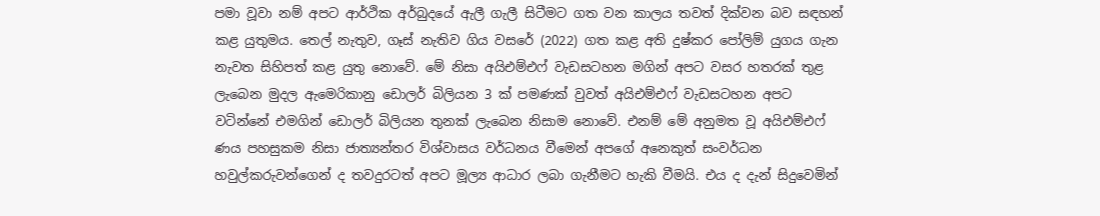පමා වූවා නම් අපට ආර්ථික අර්බුදයේ ඇලී ගැලී සිටීමට ගත වන කාලය තවත් දික්වන බව සඳහන් කළ යුතුමය. තෙල් නැතුව, ගෑස් නැතිව ගිය වසරේ (2022) ගත කළ අති දුෂ්කර පෝලිම් යුගය ගැන නැවත සිහිපත් කළ යුතු නොවේ. මේ නිසා අයිඑම්එෆ් වැඩසටහන මගින් අපට වසර හතරක් තුළ ලැබෙන මුදල ඇමෙරිකානු ඩොලර් බිලියන 3 ක් පමණක් වුවත් අයිඑම්එෆ් වැඩසටහන අපට වටින්නේ එමගින් ඩොලර් බිලියන තුනක් ලැබෙන නිසාම නොවේ. එනම් මේ අනුමත වූ අයිඑම්එෆ් ණය පහසුකම නිසා ජාත්‍යන්තර විශ්වාසය වර්ධනය වීමෙන් අපගේ අනෙකුත් සංවර්ධන හවුල්කරුවන්ගෙන් ද තවදුරටත් අපට මූල්‍ය ආධාර ලබා ගැනීමට හැකි වීමයි. එය ද දැන් සිදුවෙමින්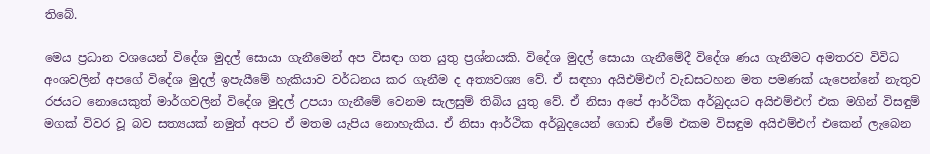තිබේ.

මෙය ප්‍රධාන වශයෙන් විදේශ මුදල් සොයා ගැනීමෙන් අප විසඳා ගත යුතු ප්‍රශ්නයකි. විදේශ මුදල් සොයා ගැනීමේදී විදේශ ණය ගැනීමට අමතරව විවිධ අංශවලින් අපගේ විදේශ මුදල් ඉපැයීමේ හැකියාව වර්ධනය කර ගැනීම ද අත්‍යවශ්‍ය වේ. ඒ සඳහා අයිඑම්එෆ් වැඩසටහන මත පමණක් යැපෙන්නේ නැතුව රජයට නොයෙකුත් මාර්ගවලින් විදේශ මුදල් උපයා ගැනීමේ වෙනම සැලසුම් තිබිය යුතු වේ. ඒ නිසා අපේ ආර්ථික අර්බුදයට අයිඑම්එෆ් එක මගින් විසඳුම් මගක් විවර වූ බව සත්‍යයක් නමුත් අපට ඒ මතම යැපිය නොහැකිය. ඒ නිසා ආර්ථික අර්බුදයෙන් ගොඩ ඒමේ එකම විසඳුම අයිඑම්එෆ් එකෙන් ලැබෙන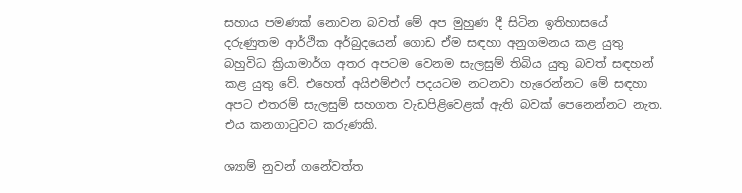සහාය පමණක් නොවන බවත් මේ අප මුහුණ දී සිටින ඉතිහාසයේ දරුණුතම ආර්ථික අර්බුදයෙන් ගොඩ ඒම සඳහා අනුගමනය කළ යුතු බහුවිධ ක්‍රියාමාර්ග අතර අපටම වෙනම සැලසුම් තිබිය යුතු බවත් සඳහන් කළ යුතු වේ. එහෙත් අයිඑම්එෆ් පදයටම නටනවා හැරෙන්නට මේ සඳහා අපට එතරම් සැලසුම් සහගත වැඩපිළිවෙළක් ඇති බවක් පෙනෙන්නට නැත. එය කනගාටුවට කරුණකි.

ශ්‍යාම් නුවන් ගනේවත්ත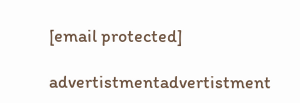[email protected]

advertistmentadvertistment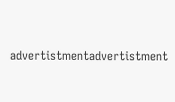advertistmentadvertistment